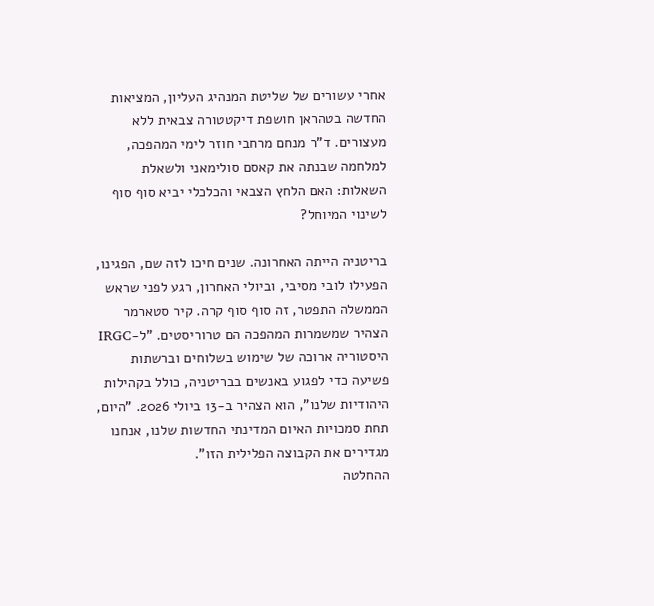אחרי עשורים של שליטת המנהיג העליון, המציאות החדשה בטהראן חושפת דיקטטורה צבאית ללא מעצורים. ד"ר מנחם מרחבי חוזר לימי המהפכה, למלחמה שבנתה את קאסם סולימאני ולשאלת השאלות: האם הלחץ הצבאי והכלכלי יביא סוף סוף לשינוי המיוחל?

בריטניה הייתה האחרונה. שנים חיכו לזה שם, הפגינו, הפעילו לובי מסיבי, וביולי האחרון, רגע לפני שראש הממשלה התפטר, זה סוף סוף קרה. קיר סטארמר הצהיר שמשמרות המהפכה הם טרוריסטים. "ל-IRGC היסטוריה ארוכה של שימוש בשלוחים וברשתות פשיעה כדי לפגוע באנשים בבריטניה, כולל בקהילות היהודיות שלנו", הוא הצהיר ב-13 ביולי 2026. "היום, תחת סמכויות האיום המדינתי החדשות שלנו, אנחנו מגדירים את הקבוצה הפלילית הזו".
ההחלטה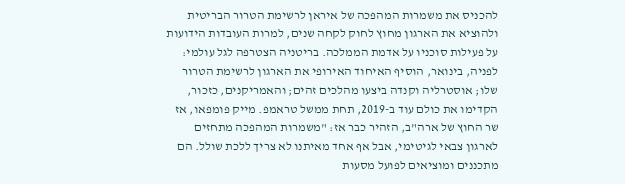להכניס את משמרות המהפכה של איראן לרשימת הטרור הבריטית ולהוציא את הארגון מחוץ לחוק לקחה שנים, למרות העובדות הידועות על פעילות סוכניו על אדמת הממלכה. בריטניה הצטרפה לגל עולמי: לפניה, בינואר, הוסיף האיחוד האירופי את הארגון לרשימת הטרור שלו; אוסטרליה וקנדה ביצעו מהלכים זהים; והאמריקנים, כזכור, הקדימו את כולם עוד ב-2019, תחת ממשל טראמפ. מייק פומפאו, אז שר החוץ של ארה"ב, הזהיר כבר אז: "משמרות המהפכה מתחזים לארגון צבאי לגיטימי, אבל אף אחד מאיתנו לא צריך ללכת שולל. הם מתכננים ומוציאים לפועל מסעות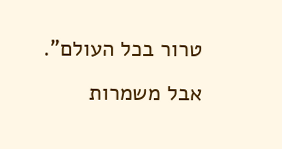טרור בכל העולם".
אבל משמרות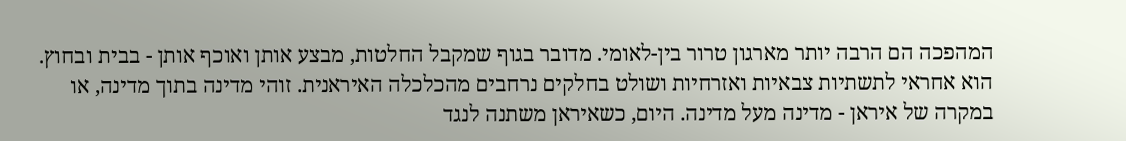המהפכה הם הרבה יותר מארגון טרור בין-לאומי. מדובר בגוף שמקבל החלטות, מבצע אותן ואוכף אותן - בבית ובחוץ. הוא אחראי לתשתיות צבאיות ואזרחיות ושולט בחלקים נרחבים מהכלכלה האיראנית. זוהי מדינה בתוך מדינה, או במקרה של איראן - מדינה מעל מדינה. היום, כשאיראן משתנה לנגד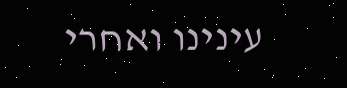עינינו ואחרי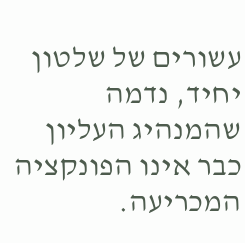עשורים של שלטון יחיד, נדמה שהמנהיג העליון כבר אינו הפונקציה המכריעה.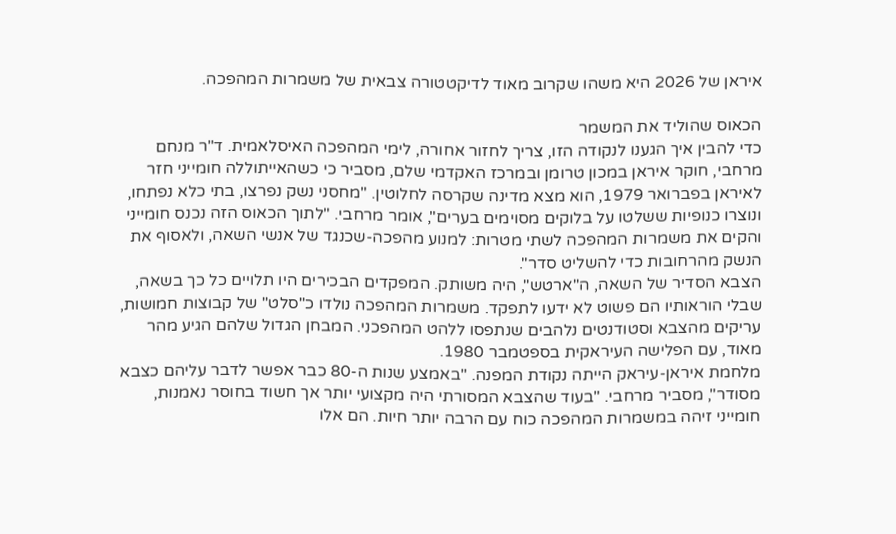איראן של 2026 היא משהו שקרוב מאוד לדיקטטורה צבאית של משמרות המהפכה.

הכאוס שהוליד את המשמר
כדי להבין איך הגענו לנקודה הזו, צריך לחזור אחורה, לימי המהפכה האיסלאמית. ד"ר מנחם מרחבי, חוקר איראן במכון טרומן ובמרכז האקדמי שלם, מסביר כי כשהאייתוללה חומייני חזר לאיראן בפברואר 1979, הוא מצא מדינה שקרסה לחלוטין. "מחסני נשק נפרצו, בתי כלא נפתחו, ונוצרו כנופיות ששלטו על בלוקים מסוימים בערים", אומר מרחבי. "לתוך הכאוס הזה נכנס חומייני והקים את משמרות המהפכה לשתי מטרות: למנוע מהפכה-שכנגד של אנשי השאה, ולאסוף את הנשק מהרחובות כדי להשליט סדר".
הצבא הסדיר של השאה, ה"ארטש", היה משותק. המפקדים הבכירים היו תלויים כל כך בשאה, שבלי הוראותיו הם פשוט לא ידעו לתפקד. משמרות המהפכה נולדו כ"סלט" של קבוצות חמושות, עריקים מהצבא וסטודנטים נלהבים שנתפסו ללהט המהפכני. המבחן הגדול שלהם הגיע מהר מאוד, עם הפלישה העיראקית בספטמבר 1980.
מלחמת איראן-עיראק הייתה נקודת המפנה. "באמצע שנות ה-80 כבר אפשר לדבר עליהם כצבא מסודר", מסביר מרחבי. "בעוד שהצבא המסורתי היה מקצועי יותר אך חשוד בחוסר נאמנות, חומייני זיהה במשמרות המהפכה כוח עם הרבה יותר חיות. הם אלו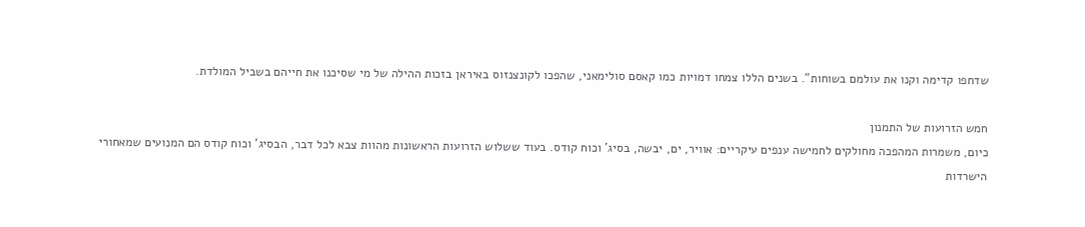שדחפו קדימה וקנו את עולמם בשוחות". בשנים הללו צמחו דמויות כמו קאסם סולימאני, שהפכו לקונצנזוס באיראן בזכות ההילה של מי שסיכנו את חייהם בשביל המולדת.

חמש הזרועות של התמנון
כיום, משמרות המהפכה מחולקים לחמישה ענפים עיקריים: אוויר, ים, יבשה, בסיג' וכוח קודס. בעוד ששלוש הזרועות הראשונות מהוות צבא לכל דבר, הבסיג' וכוח קודס הם המנועים שמאחורי הישרדות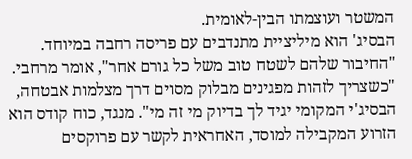המשטר ועוצמתו הבין-לאומית.
הבסיג' הוא מיליציית מתנדבים עם פריסה רחבה במיוחד. "החיבור שלהם לשטח טוב משל כל גורם אחר", אומר מרחבי. "כשצריך לזהות מפגינים מבלוק מסוים דרך מצלמות אבטחה, הבסיג'י המקומי יגיד לך בדיוק מי זה מי". מנגד, כוח קודס הוא הזרוע המקבילה למוסד, האחראית לקשר עם פרוקסים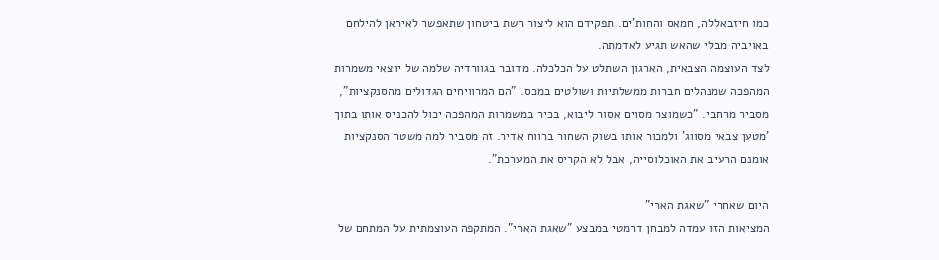כמו חיזבאללה, חמאס והחות'ים. תפקידם הוא ליצור רשת ביטחון שתאפשר לאיראן להילחם באויביה מבלי שהאש תגיע לאדמתה.
לצד העוצמה הצבאית, הארגון השתלט על הכלכלה. מדובר בגוורדיה שלמה של יוצאי משמרות המהפכה שמנהלים חברות ממשלתיות ושולטים במכס. "הם המרוויחים הגדולים מהסנקציות", מסביר מרחבי. "כשמוצר מסוים אסור ליבוא, בכיר במשמרות המהפכה יכול להכניס אותו בתוך 'מטען צבאי מסווג' ולמכור אותו בשוק השחור ברווח אדיר. זה מסביר למה משטר הסנקציות אומנם הרעיב את האוכלוסייה, אבל לא הקריס את המערכת".

היום שאחרי "שאגת הארי"
המציאות הזו עמדה למבחן דרמטי במבצע "שאגת הארי". המתקפה העוצמתית על המתחם של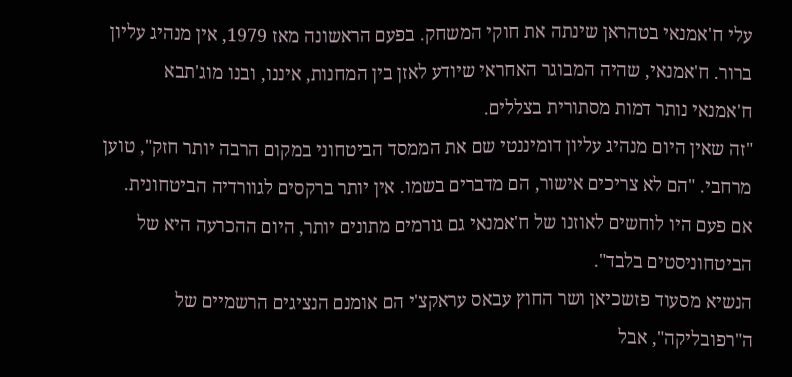עלי ח'אמנאי בטהראן שינתה את חוקי המשחק. בפעם הראשונה מאז 1979, אין מנהיג עליון ברור. ח'אמנאי, שהיה המבוגר האחראי שיודע לאזן בין המחנות, איננו, ובנו מוג'תבא ח'אמנאי נותר דמות מסתורית בצללים.
"זה שאין היום מנהיג עליון דומיננטי שם את הממסד הביטחוני במקום הרבה יותר חזק", טוען מרחבי. "הם לא צריכים אישור, הם מדברים בשמו. אין יותר ברקסים לגוורדיה הביטחונית. אם פעם היו לוחשים לאוזנו של ח'אמנאי גם גורמים מתונים יותר, היום ההכרעה היא של הביטחוניסטים בלבד".
הנשיא מסעוד פזשכיאן ושר החוץ עבאס עראקצ'י הם אומנם הנציגים הרשמיים של ה"רפובליקה", אבל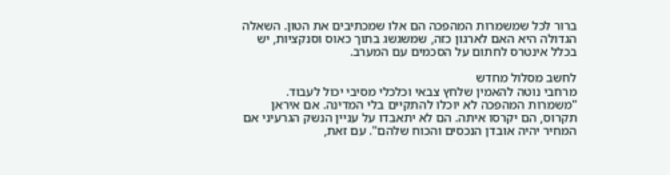ברור לכל שמשמרות המהפכה הם אלו שמכתיבים את הטון. השאלה הגדולה היא האם לארגון כזה, שמשגשג בתוך כאוס וסנקציות, יש בכלל אינטרס לחתום על הסכמים עם המערב.

לחשב מסלול מחדש
מרחבי נוטה להאמין שלחץ צבאי וכלכלי מסיבי יכול לעבוד. "משמרות המהפכה לא יוכלו להתקיים בלי המדינה. אם איראן תקרוס, הם יקרסו איתה. הם לא יתאבדו על עניין הנשק הגרעיני אם המחיר יהיה אובדן הנכסים והכוח שלהם". עם זאת,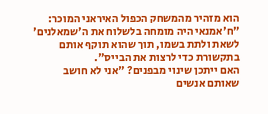הוא מזהיר מהמשחק הכפול האיראני המוכר: "ח'אמנאי היה מומחה בלשלוח את ה'שמאלנים' לשאת ולתת בשמו, תוך שהוא תוקף אותם בתקשורת כדי לרצות את הבייס".
האם ייתכן שינוי מבפנים? "אני לא חושב שאותם אנשים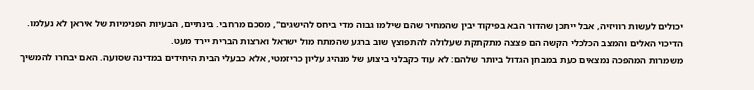יכולים לעשות רוויזיה, אבל ייתכן שהדור הבא בפיקוד יבין שהמחיר שהם שילמו גבוה מדי ביחס להישגים", מסכם מרחבי. בינתיים, הבעיות הפנימיות של איראן לא נעלמו. הדיכוי האלים והמצב הכלכלי הקשה הם פצצה מתקתקת שעלולה להתפוצץ שוב ברגע שהמתח מול ישראל וארצות הברית יירד מעט.
משמרות המהפכה נמצאים כעת במבחן הגדול ביותר שלהם: לא עוד כקבלני ביצוע של מנהיג עליון כריזמטי, אלא כבעלי הבית היחידים במדינה שסועה. האם יבחרו להמשיך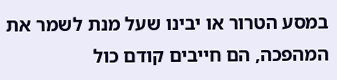במסע הטרור או יבינו שעל מנת לשמר את המהפכה, הם חייבים קודם כול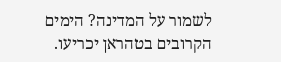לשמור על המדינה? הימים הקרובים בטהראן יכריעו.